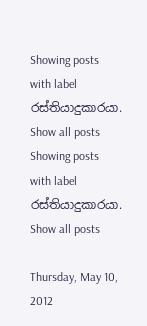Showing posts with label රස්තියාදුකාරයා. Show all posts
Showing posts with label රස්තියාදුකාරයා. Show all posts

Thursday, May 10, 2012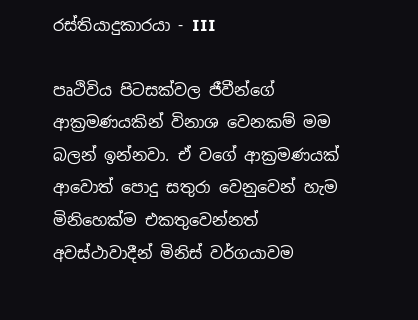රස්තියාදුකාරයා - III

පෘථිවිය පිටසක්වල ජීවීන්ගේ ආක්‍රමණයකින් විනාශ වෙනකම් මම බලන් ඉන්නවා. ඒ වගේ ආක්‍රමණයක් ආවොත් පොදු සතුරා වෙනුවෙන් හැම මිනිහෙක්ම එකතුවෙන්නත් අවස්ථාවාදීන් මිනිස් වර්ගයාවම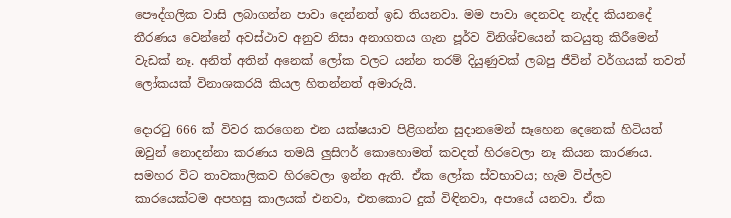පෞද්ගලික වාසි ලබාගන්න පාවා දෙන්නත් ඉඩ තියනවා. මම පාවා දෙනවද නැද්ද කියනදේ තීරණය වෙන්නේ අවස්ථාව අනුව නිසා අනාගතය ගැන පූර්ව විනිශ්චයෙන් කටයුතු කිරීමෙන් වැඩක් නෑ. අනිත් අතින් අනෙක් ලෝක වලට යන්න තරම් දියුණුවක් ලබපු ජීවින් වර්ගයක් තවත් ලෝකයක් විනාශකරයි කියල හිතන්නත් අමාරුයි.

දොරටු 666 ක් විවර කරගෙන එන යක්ෂයාව පිළිගන්න සුදානමෙන් සෑහෙන දෙනෙක් හිටියත් ඔවුන් නොදන්නා කරණය තමයි ලුසිෆර් කොහොමත් කවදත් හිරවෙලා නෑ කියන කාරණය. සමහර විට තාවකාලිකව හිරවෙලා ඉන්න ඇති. ඒක ලෝක ස්වභාවය; හැම විප්ලව කාරයෙක්ටම අපහසු කාලයක් එනවා, එතකොට දුක් විඳිනවා, අපායේ යනවා. ඒක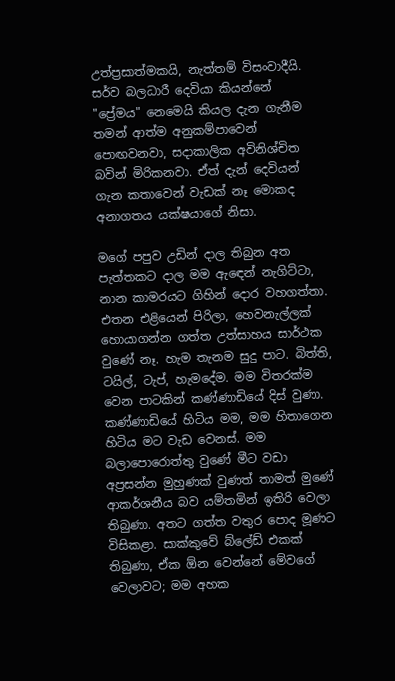උත්ප්‍රසාත්මකයි, නැත්තම් විසංවාදීයි. සර්ව බලධාරී දෙවියා කියන්නේ "ප්‍රේමය" නෙමෙයි කියල දැන ගැනීම තමන් ආත්ම අනුකම්පාවෙන් පොඟවනවා, සදාකාලික අවිනිශ්චිත බවින් මිරිකනවා. ඒත් දැන් දෙවියන් ගැන කතාවෙන් වැඩක් නෑ මොකද අනාගතය යක්ෂයාගේ නිසා.

මගේ පපුව උඩින් දාල තිබුන අත පැත්තකට දාල මම ඇඳෙන් නැගිට්ටා, නාන කාමරයට ගිහින් දොර වහගත්තා. එතන එළියෙන් පිරිලා, හෙවනැල්ලක් හොයාගන්න ගත්ත උත්සාහය සාර්ථක වුණේ නෑ. හැම තැනම සුදු පාට. බිත්ති, ටයිල්, ටැප්, හැමදේම. මම විතරක්ම වෙන පාටකින් කණ්ණාඩියේ දිස් වුණා. කණ්ණාඩියේ හිටිය මම, මම හිතාගෙන හිටිය මට වැඩ වෙනස්. මම බලාපොරොත්තු වුණේ මීට වඩා අප්‍රසන්න මුහුණක් වුණත් තාමත් මුණේ ආකර්ශනීය බව යම්තමින් ඉතිරි වෙලා තිබුණා. අතට ගත්ත වතුර පොද මූණට විසිකළා. සාක්කුවේ බ්ලේඩ් එකක් තිබුණා, ඒක ඕන වෙන්නේ මේවගේ වෙලාවට; මම අහක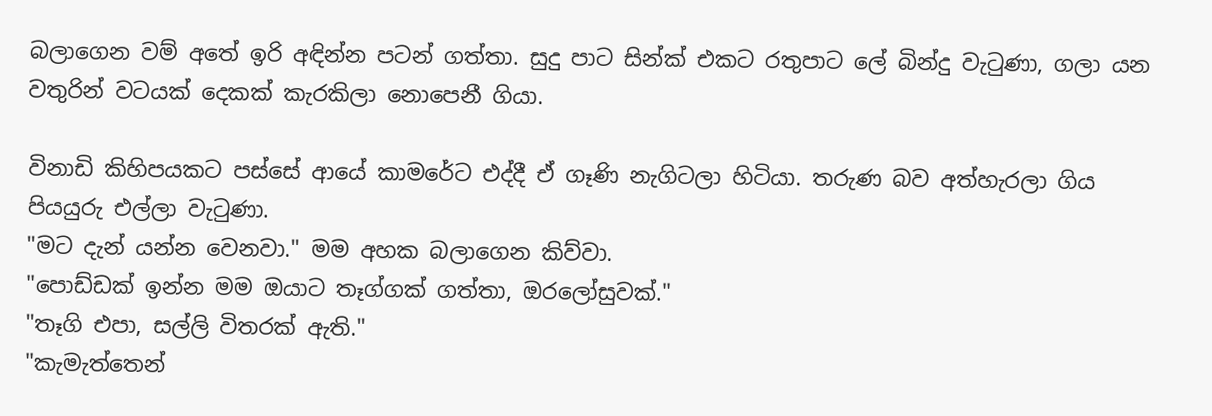බලාගෙන වම් අතේ ඉරි අඳින්න පටන් ගත්තා. සුදු පාට සින්ක් එකට රතුපාට ලේ බින්දු වැටුණා, ගලා යන වතුරින් වටයක් දෙකක් කැරකිලා නොපෙනී ගියා.

විනාඩි කිහිපයකට පස්සේ ආයේ කාමරේට එද්දී ඒ ගෑණි නැගිටලා හිටියා. තරුණ බව අත්හැරලා ගිය පියයුරු එල්ලා වැටුණා.
"මට දැන් යන්න වෙනවා." මම අහක බලාගෙන කිව්වා.
"පොඩ්ඩක් ඉන්න මම ඔයාට තෑග්ගක් ගත්තා, ඔරලෝසුවක්."
"තෑගි එපා, සල්ලි විතරක් ඇති."
"කැමැත්තෙන්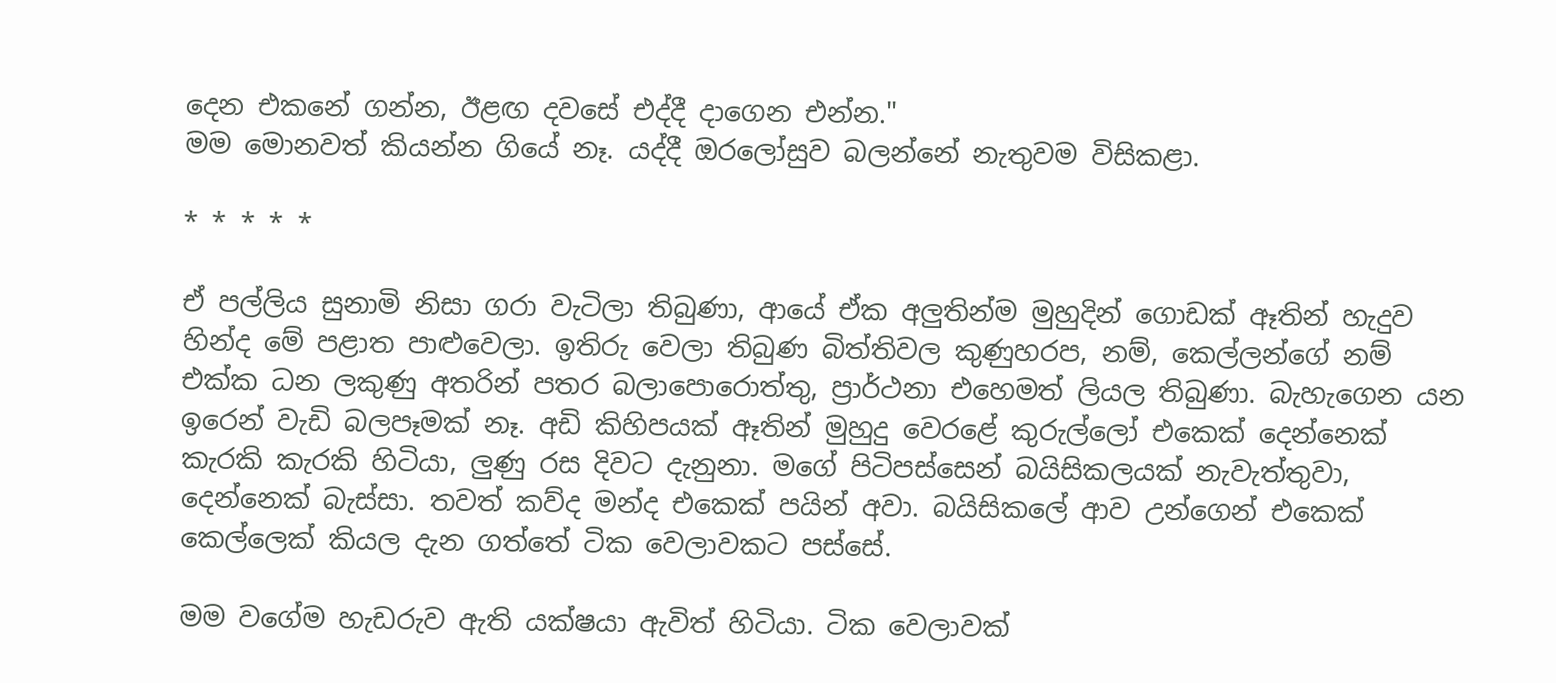දෙන එකනේ ගන්න, ඊළඟ දවසේ එද්දී දාගෙන එන්න."
මම මොනවත් කියන්න ගියේ නෑ. යද්දී ඔරලෝසුව බලන්නේ නැතුවම විසිකළා.

* * * * *

ඒ පල්ලිය සුනාමි නිසා ගරා වැටිලා තිබුණා, ආයේ ඒක අලුතින්ම මුහුදින් ගොඩක් ඈතින් හැදුව හින්ද මේ පළාත පාළුවෙලා. ඉතිරු වෙලා තිබුණ බිත්තිවල කුණුහරප, නම්, කෙල්ලන්ගේ නම් එක්ක ධන ලකුණු අතරින් පතර බලාපොරොත්තු, ප්‍රාර්ථනා එහෙමත් ලියල තිබුණා. බැහැගෙන යන ඉරෙන් වැඩි බලපෑමක් නෑ. අඩි කිහිපයක් ඈතින් මුහුදු වෙරළේ කුරුල්ලෝ එකෙක් දෙන්නෙක් කැරකි කැරකි හිටියා, ලුණු රස දිවට දැනුනා. මගේ පිටිපස්සෙන් බයිසිකලයක් නැවැත්තුවා, දෙන්නෙක් බැස්සා. තවත් කව්ද මන්ද එකෙක් පයින් අවා. බයිසිකලේ ආව උන්ගෙන් එකෙක් කෙල්ලෙක් කියල දැන ගත්තේ ටික වෙලාවකට පස්සේ.

මම වගේම හැඩරුව ඇති යක්ෂයා ඇවිත් හිටියා. ටික වෙලාවක්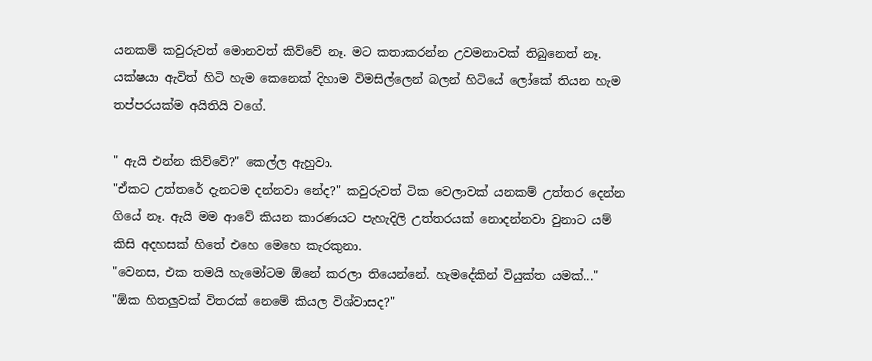යනකම් කවුරුවත් මොනවත් කිව්වේ නෑ. මට කතාකරන්න උවමනාවක් තිබුනෙත් නෑ. යක්ෂයා ඇවිත් හිටි හැම කෙනෙක් දිහාම විමසිල්ලෙන් බලන් හිටියේ ලෝකේ තියන හැම තප්පරයක්ම අයිතියි වගේ.

" ඇයි එන්න කිව්වේ?" කෙල්ල ඇහුවා.
"ඒකට උත්තරේ දැනටම දන්නවා නේද?" කවුරුවත් ටික වෙලාවක් යනකම් උත්තර දෙන්න ගියේ නෑ. ඇයි මම ආවේ කියන කාරණයට පැහැදිලි උත්තරයක් නොදන්නවා වුනාට යම් කිසි අදහසක් හිතේ එහෙ මෙහෙ කැරකුනා.
"වෙනස, එක තමයි හැමෝටම ඕනේ කරලා තියෙන්නේ. හැමදේකින් වියුක්ත යමක්..."
"ඕක හිතලුවක් විතරක් නෙමේ කියල විශ්වාසද?"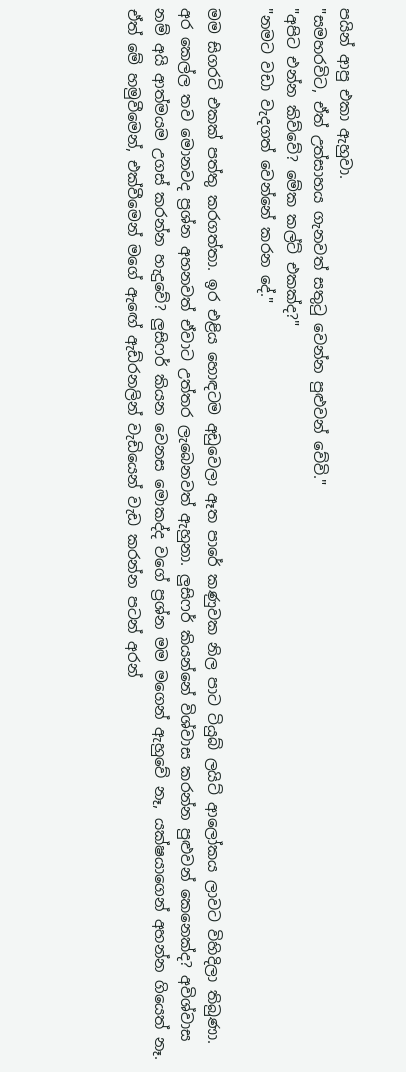පයින් ආපු එකා ඇහුවා.
"සමහරවිට, ඒත් උත්සාහය ගැනවත් සතුටු වෙන්න පුළුවන් වේවි."
"අපිට එන්න කිව්වේ? මේක කල්ට් එකක්ද?"
"නමට වඩා වැදගත් වෙන්නේ කරන දේ."

මම සිගරට් එකක් පත්තු කරගත්තා. ඉර එළිය හොඳටම අඩුවෙලා ඈත පාරේ කණුවක නිල පාට ටියුබ් ලයිට් ආලෝකය ලාවට විහිදිලා තිබුණා. අර කෙල්ල තව මොනවද ප්‍රශ්න අහනවත් ඒවාට උත්තර ලැබෙනවත් ඇහුනා. ලුසිෆර් කියන්නේ විශ්වාස කරන්න පුළුවන් කෙනෙක්ද? අවිශ්වාස නම් අයි ආත්මයම උගස් කරන්න හැදුවේ? ලුසිෆර් කියන වෙනස මොකද්ද වගේ ප්‍රශ්න මම මගෙන් ඇහුවේ නෑ, යක්ෂයාගෙන් අහන්න ගියෙත් නෑ. ඒත් මේ හමුවීමෙන්, එක්වීමෙන් මගේ ඇඟේ ඇඩ්රනලින් වැඩියෙන් වැඩ කරන්න පටන් අරන්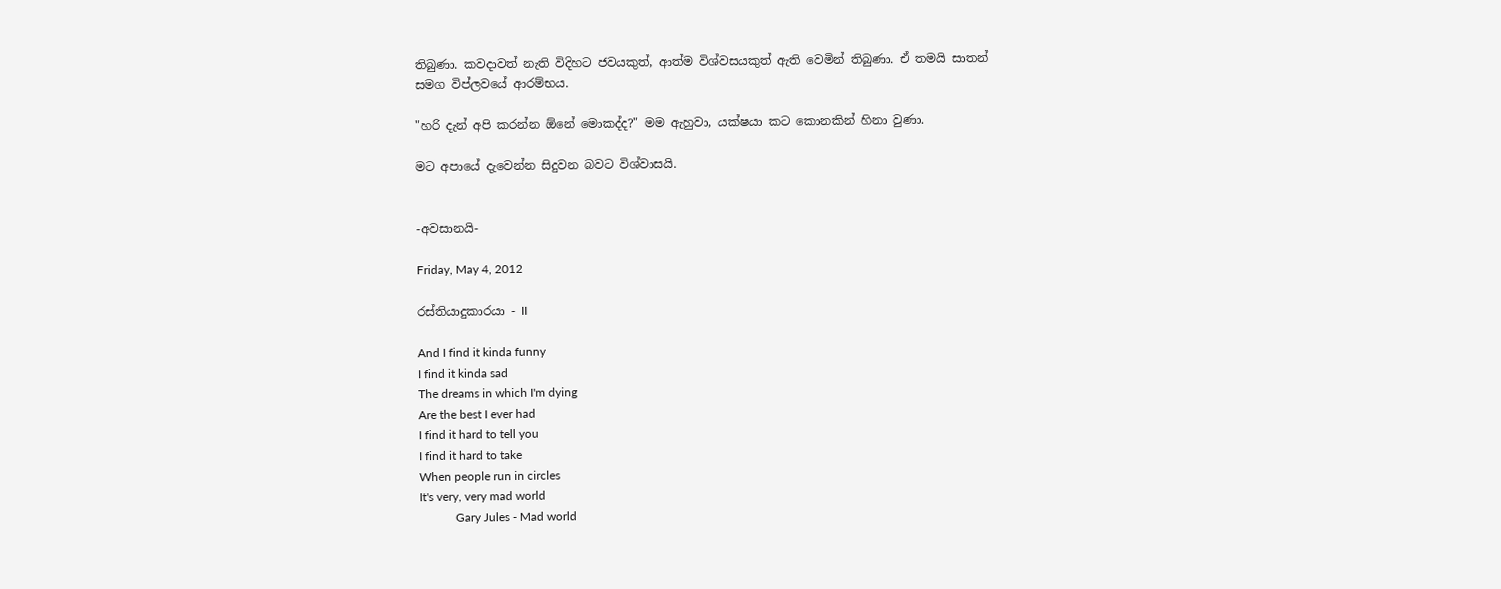තිබුණා. කවදාවත් නැති විදිහට ජවයකුත්, ආත්ම විශ්වසයකුත් ඇති වෙමින් තිබුණා. ඒ තමයි සාතන් සමග විප්ලවයේ ආරම්භය.

"හරි දැන් අපි කරන්න ඕනේ මොකද්ද?" මම ඇහුවා, යක්ෂයා කට කොනකින් හිනා වුණා.

මට අපායේ දැවෙන්න සිදුවන බවට විශ්වාසයි.


-අවසානයි-

Friday, May 4, 2012

රස්තියාදුකාරයා - II

And I find it kinda funny
I find it kinda sad
The dreams in which I'm dying
Are the best I ever had
I find it hard to tell you
I find it hard to take
When people run in circles
It's very, very mad world
            Gary Jules - Mad world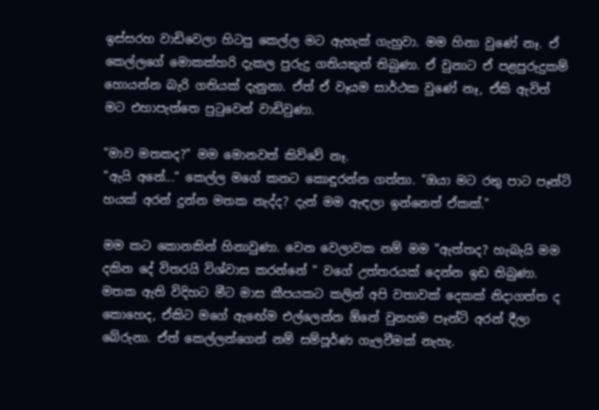ඉස්සරහ වාඩිවෙලා හිටපු කෙල්ල මට ඇහැක් ගැහුවා. මම හිනා වුණේ නෑ. ඒ කෙල්ලගේ මොකක්හරි දැකල පුරුදු ගතියකුත් තිබුණා. ඒ වුනාට ඒ පළපුරුදුකම් හොයන්න බැරි ගතියක් දැනුනා. ඒත් ඒ වෑයම සාර්ථක වුණේ නෑ, ඒකි ඇවිත් මට එහාපැත්තෙ පුටුවෙන් වාඩිවුණා.

"මාව මතකද?" මම මොනවත් කිව්වේ නෑ.
"ඇයි අනේ..." කෙල්ල මගේ කනට කොඳුරන්න ගත්තා. "ඔයා මට රතු පාට පෑන්ටි හයක් අරන් දුන්න මතක නැද්ද? දැන් මම ඇඳලා ඉන්නෙත් ඒකක්."

මම කට කොනකින් හිනාවුණා. වෙන වෙලාවක නම් මම "ඇත්තද? හැබැයි මම දකින දේ විතරයි විශ්වාස කරන්නේ " වගේ උත්තරයක් දෙන්න ඉඩ තිබුණා. මතක ඇති විදිහට මීට මාස කීපයකට කලින් අපි වතාවක් දෙකක් නිදාගත්ත ද කොහෙද, ඒකිට මගේ ඇඟේම එල්ලෙන්න ඕනේ වුනහම පෑන්ටි අරන් දීලා බේරුනා. ඒත් කෙල්ලන්ගෙන් නම් සම්පූර්ණ ගැලවීමක් නැහැ.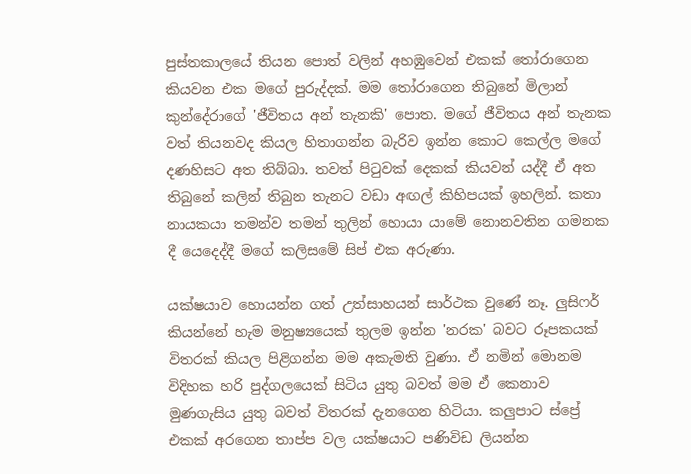පුස්තකාලයේ තියන පොත් වලින් අහඹුවෙන් එකක් තෝරාගෙන කියවන එක මගේ පුරුද්දක්. මම තෝරාගෙන තිබුනේ මිලාන් කුන්දේරාගේ 'ජීවිතය අන් තැනකි' පොත. මගේ ජීවිතය අන් තැනක වත් තියනවද කියල හිතාගන්න බැරිව ඉන්න කොට කෙල්ල මගේ දණහිසට අත තිබ්බා. තවත් පිටුවක් දෙකක් කියවන් යද්දී ඒ අත තිබුනේ කලින් තිබුන තැනට වඩා අඟල් කිහිපයක් ඉහලින්. කතා නායකයා තමන්ව තමන් තුලින් හොයා යාමේ නොනවතින ගමනක දී යෙදෙද්දී මගේ කලිසමේ සිප් එක අරුණා.

යක්ෂයාව හොයන්න ගත් උත්සාහයන් සාර්ථක වුණේ නෑ. ලුසිෆර් කියන්නේ හැම මනුෂ්‍යයෙක් තුලම ඉන්න 'නරක' බවට රූපකයක් විතරක් කියල පිළිගන්න මම අකැමති වුණා. ඒ නමින් මොනම විදිහක හරි පුද්ගලයෙක් සිටිය යුතු බවත් මම ඒ කෙනාව මුණගැසිය යුතු බවත් විතරක් දැනගෙන හිටියා. කලුපාට ස්ප්‍රේ එකක් අරගෙන තාප්ප වල යක්ෂයාට පණිවිඩ ලියන්න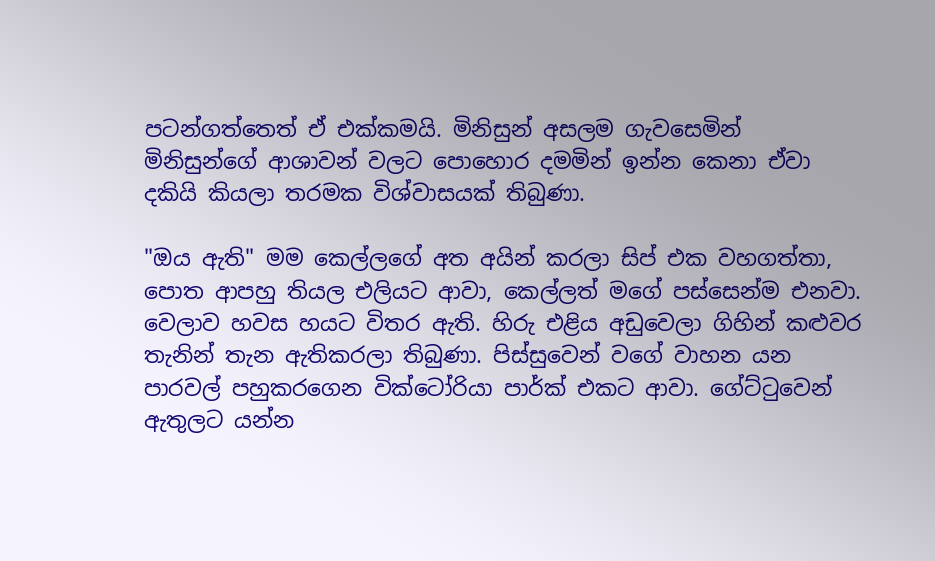පටන්ගත්තෙත් ඒ එක්කමයි. මිනිසුන් අසලම ගැවසෙමින් මිනිසුන්ගේ ආශාවන් වලට පොහොර දමමින් ඉන්න කෙනා ඒවා දකියි කියලා තරමක විශ්වාසයක් තිබුණා.

"ඔය ඇති" මම කෙල්ලගේ අත අයින් කරලා සිප් එක වහගත්තා, පොත ආපහු තියල එලියට ආවා, කෙල්ලත් මගේ පස්සෙන්ම එනවා. වෙලාව හවස හයට විතර ඇති. හිරු එළිය අඩුවෙලා ගිහින් කළුවර තැනින් තැන ඇතිකරලා තිබුණා. පිස්සුවෙන් වගේ වාහන යන පාරවල් පහුකරගෙන වික්ටෝරියා පාර්ක් එකට ආවා. ගේට්ටුවෙන් ඇතුලට යන්න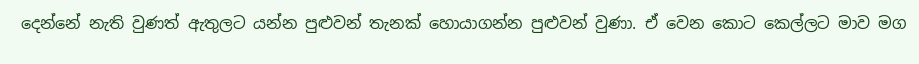දෙන්නේ නැති වුණත් ඇතුලට යන්න පුළුවන් තැනක් හොයාගන්න පුළුවන් වුණා. ඒ වෙන කොට කෙල්ලට මාව මග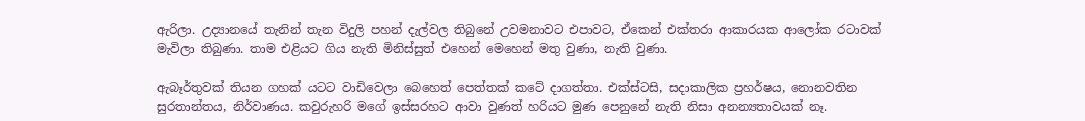ඇරිලා. උද්‍යානයේ තැනින් තැන විදුලි පහන් දැල්වල තිබුනේ උවමනාවට එපාවට, ඒකෙන් එක්තරා ආකාරයක ආලෝක රටාවක් මැවිලා තිබුණා. තාම එළියට ගිය නැති මිනිස්සුත් එහෙන් මෙහෙන් මතු වුණා, නැති වුණා.

ඇබෑර්තුවක් තියන ගහක් යටට වාඩිවෙලා බෙහෙත් පෙත්තක් කටේ දාගත්තා. එක්ස්ටසි, සදාකාලික ප්‍රහර්ෂය, නොනවතින සුරතාන්තය, නිර්වාණය. කවුරුහරි මගේ ඉස්සරහට ආවා වුණත් හරියට මුණ පෙනුනේ නැති නිසා අනන්‍යතාවයක් නෑ.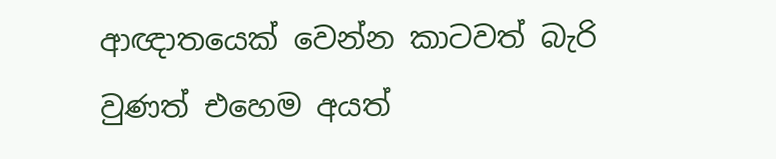ආඥාතයෙක් වෙන්න කාටවත් බැරි වුණත් එහෙම අයත්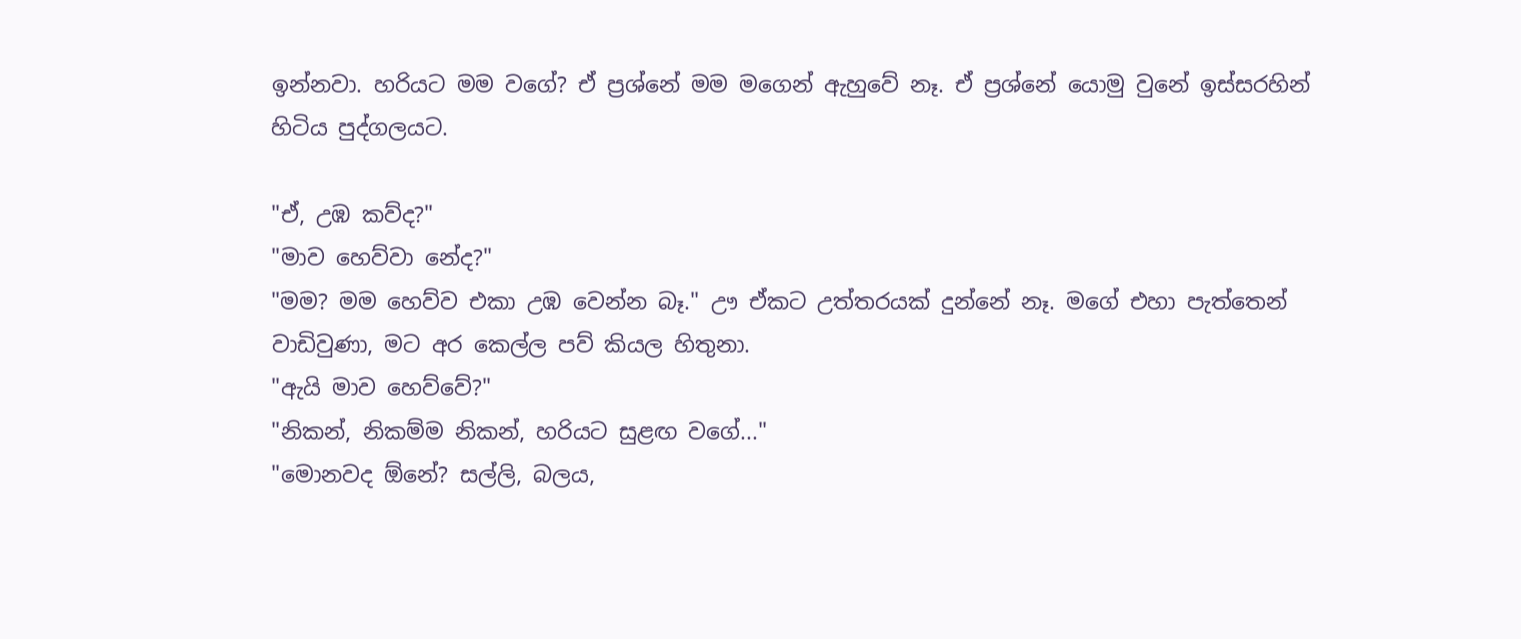ඉන්නවා. හරියට මම වගේ? ඒ ප්‍රශ්නේ මම මගෙන් ඇහුවේ නෑ. ඒ ප්‍රශ්නේ යොමු වුනේ ඉස්සරහින් හිටිය පුද්ගලයට.

"ඒ, උඹ කව්ද?"
"මාව හෙව්වා නේද?"
"මම? මම හෙව්ව එකා උඹ වෙන්න බෑ." ඌ ඒකට උත්තරයක් දුන්නේ නෑ. මගේ එහා පැත්තෙන් වාඩිවුණා, මට අර කෙල්ල පව් කියල හිතුනා.
"ඇයි මාව හෙව්වේ?"
"නිකන්, නිකම්ම නිකන්, හරියට සුළඟ වගේ..."
"මොනවද ඕනේ? සල්ලි, බලය,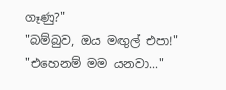ගෑණු?"
"බම්බුව, ඔය මඟුල් එපා!"
"එහෙනම් මම යනවා..."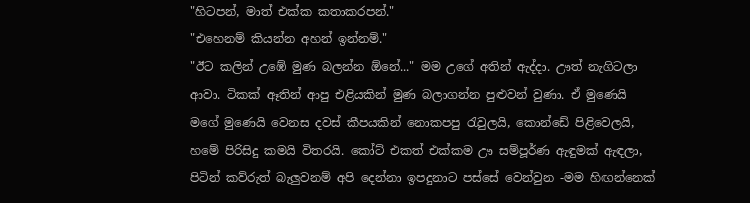"හිටපන්, මාත් එක්ක කතාකරපන්."
"එහෙනම් කියන්න අහන් ඉන්නම්."
"ඊට කලින් උඹේ මුණ බලන්න ඕනේ..." මම උගේ අතින් ඇද්දා. ඌත් නැගිටලා ආවා. ටිකක් ඈතින් ආපු එළියකින් මුණ බලාගන්න පුළුවන් වුණා. ඒ මුණෙයි මගේ මුණෙයි වෙනස දවස් කීපයකින් නොකපපු රැවුලයි, කොන්ඩේ පිළිවෙලයි, හමේ පිරිසිදු කමයි විතරයි. කෝට් එකත් එක්කම ඌ සම්පූර්ණ ඇඳුමක් ඇඳලා, පිටින් කව්රුත් බැලුවනම් අපි දෙන්නා ඉපදුනාට පස්සේ වෙන්වුන -මම හිඟන්නෙක්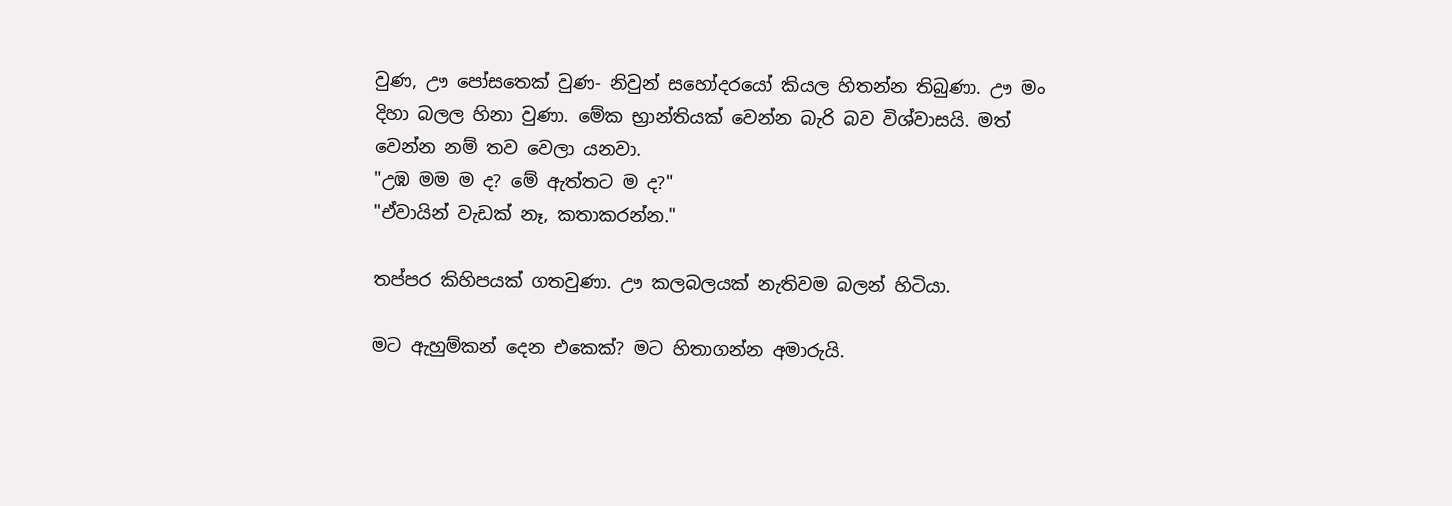වුණ, ඌ පෝසතෙක් වුණ- නිවුන් සහෝදරයෝ කියල හිතන්න තිබුණා. ඌ මං දිහා බලල හිනා වුණා. මේක භ්‍රාන්තියක් වෙන්න බැරි බව විශ්වාසයි. මත් වෙන්න නම් තව වෙලා යනවා.
"උඹ මම ම ද? මේ ඇත්තට ම ද?"
"ඒවායින් වැඩක් නෑ, කතාකරන්න."

තප්පර කිහිපයක් ගතවුණා. ඌ කලබලයක් නැතිවම බලන් හිටියා.

මට ඇහුම්කන් දෙන එකෙක්? මට හිතාගන්න අමාරුයි.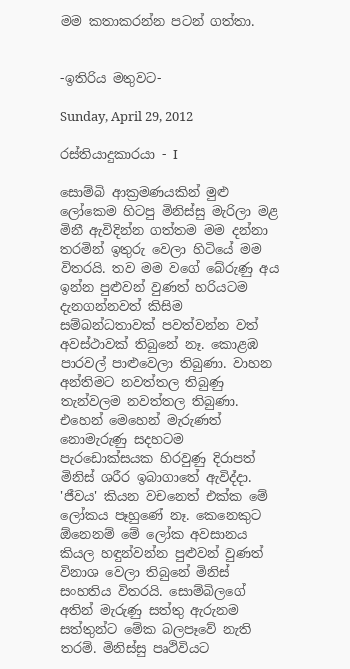මම කතාකරන්න පටන් ගත්තා.


-ඉතිරිය මතුවට-

Sunday, April 29, 2012

රස්තියාදුකාරයා - I

සොම්බි ආක්‍රමණයකින් මුළු ලෝකෙම හිටපු මිනිස්සු මැරිලා මළ මිනී ඇවිදින්න ගත්තම මම දන්නා තරමින් ඉතුරු වෙලා හිටියේ මම විතරයි. තව මම වගේ බේරුණු අය ඉන්න පුළුවන් වුණත් හරියටම දැනගන්නවත් කිසිම සම්බන්ධතාවක් පවත්වන්න වත් අවස්ථාවක් තිබුනේ නෑ. කොළඹ පාරවල් පාළුවෙලා තිබුණා. වාහන අන්තිමට නවත්තල තිබුණු තැන්වලම නවත්තල තිබුණා. එහෙන් මෙහෙන් මැරුණත් නොමැරුණු සදහටම පැරඩොක්සයක හිරවුණු දිරාපත් මිනිස් ශරීර ඉබාගාතේ ඇවිද්දා. 'ජීවය' කියන වචනෙත් එක්ක මේ ලෝකය පෑහුණේ නෑ. කෙනෙකුට ඕනෙනම් මේ ලෝක අවසානය කියල හඳුන්වන්න පුළුවන් වුණත් විනාශ වෙලා තිබුනේ මිනිස් සංහතිය විතරයි. සොම්බිලගේ අතින් මැරුණු සත්තු ඇරුනම සත්තුන්ට මේක බලපෑවේ නැති තරම්. මිනිස්සු පෘථිවියට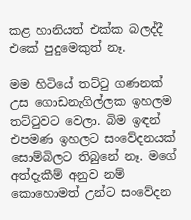කළ හානියත් එක්ක බලද්දී එකේ පුදුමෙකුත් නෑ.

මම හිටියේ තට්ටු ගණනක් උස ගොඩනැගිල්ලක ඉහලම තට්ටුවට වෙලා. බිම ඉඳන් එපමණ ඉහලට සංවේදනයක් සොම්බිලට තිබුනේ නෑ. මගේ අත්දැකීම් අනුව නම් කොහොමත් උන්ට සංවේදන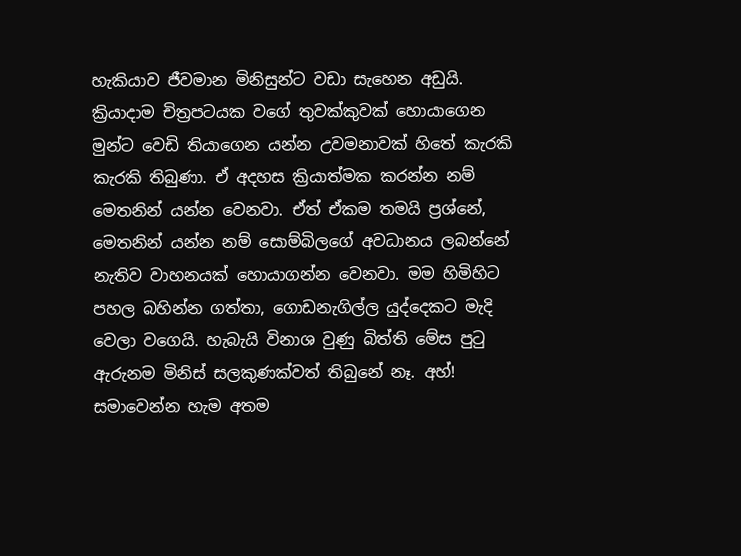හැකියාව ජීවමාන මිනිසුන්ට වඩා සැහෙන අඩුයි. ක්‍රියාදාම චිත්‍රපටයක වගේ තුවක්කුවක් හොයාගෙන මුන්ට වෙඩි තියාගෙන යන්න උවමනාවක් හිතේ කැරකි කැරකි තිබුණා. ඒ අදහස ක්‍රියාත්මක කරන්න නම් මෙතනින් යන්න වෙනවා. ඒත් ඒකම තමයි ප්‍රශ්නේ, මෙතනින් යන්න නම් සොම්බිලගේ අවධානය ලබන්නේ නැතිව වාහනයක් හොයාගන්න වෙනවා. මම හිමිහිට පහල බහින්න ගත්තා, ගොඩනැගිල්ල යුද්දෙකට මැදි වෙලා වගෙයි. හැබැයි විනාශ වුණු බිත්ති මේස පුටු ඇරුනම මිනිස් සලකුණක්වත් තිබුනේ නෑ. අහ්! සමාවෙන්න හැම අතම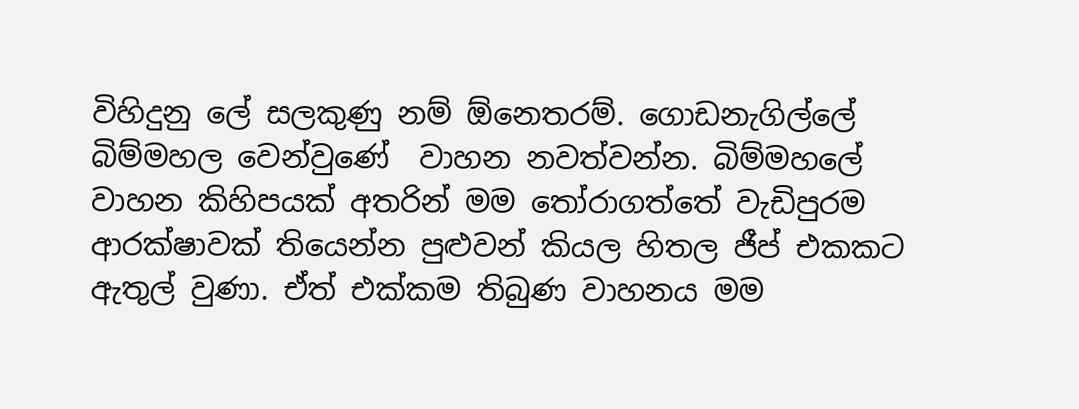විහිදුනු ලේ සලකුණු නම් ඕනෙතරම්. ගොඩනැගිල්ලේ බිම්මහල වෙන්වුණේ  වාහන නවත්වන්න. බිම්මහලේ වාහන කිහිපයක් අතරින් මම තෝරාගත්තේ වැඩිපුරම ආරක්ෂාවක් තියෙන්න පුළුවන් කියල හිතල ජීප් එකකට ඇතුල් වුණා. ඒත් එක්කම තිබුණ වාහනය මම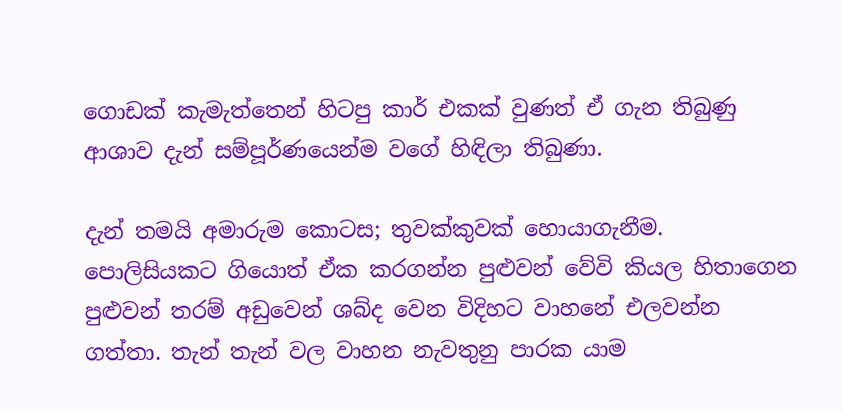ගොඩක් කැමැත්තෙන් හිටපු කාර් එකක් වුණත් ඒ ගැන තිබුණු ආශාව දැන් සම්පූර්ණයෙන්ම වගේ හිඳිලා තිබුණා.

දැන් තමයි අමාරුම කොටස; තුවක්කුවක් හොයාගැනීම. පොලිසියකට ගියොත් ඒක කරගන්න පුළුවන් වේවි කියල හිතාගෙන පුළුවන් තරම් අඩුවෙන් ශබ්ද වෙන විදිහට වාහනේ එලවන්න ගත්තා. තැන් තැන් වල වාහන නැවතුනු පාරක යාම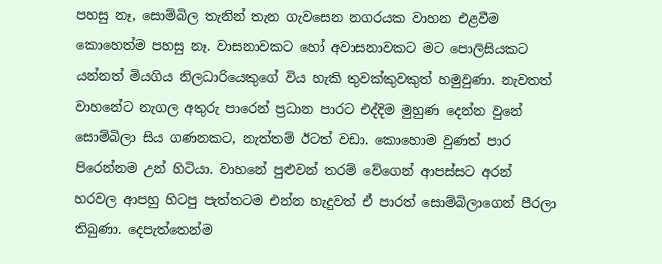පහසු නෑ, සොම්බිල තැනින් තැන ගැවසෙන නගරයක වාහන එළවීම කොහෙත්ම පහසු නෑ. වාසනාවකට හෝ අවාසනාවකට මට පොලිසියකට යන්නත් මියගිය නිලධාරියෙකුගේ විය හැකි තුවක්කුවකුත් හමුවුණා. නැවතත් වාහනේට නැගල අතුරු පාරෙන් ප්‍රධාන පාරට එද්දිම මුහුණ දෙන්න වුනේ සොම්බිලා සිය ගණනකට, නැත්තම් ඊටත් වඩා. කොහොම වුණත් පාර පිරෙන්නම උන් හිටියා. වාහනේ පුළුවන් තරම් වේගෙන් ආපස්සට අරන් හරවල ආපහු හිටපු පැත්තටම එන්න හැදුවත් ඒ පාරත් සොම්බිලාගෙන් පීරලා තිබුණා. දෙපැත්තෙන්ම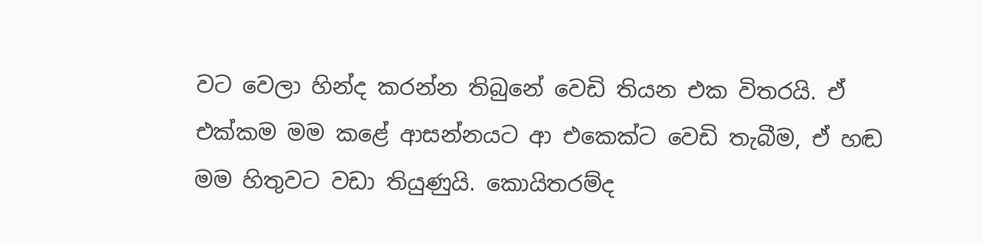වට වෙලා හින්ද කරන්න තිබුනේ වෙඩි තියන එක විතරයි. ඒ එක්කම මම කළේ ආසන්නයට ආ එකෙක්ට වෙඩි තැබීම, ඒ හඬ මම හිතුවට වඩා තියුණුයි. කොයිතරම්ද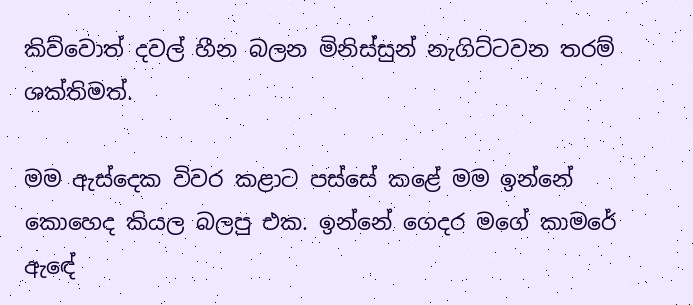කිව්වොත් දවල් හීන බලන මිනිස්සුන් නැගිට්ටවන තරම් ශක්තිමත්.

මම ඇස්දෙක විවර කළාට පස්සේ කළේ මම ඉන්නේ කොහෙද කියල බලපු එක. ඉන්නේ ගෙදර මගේ කාමරේ ඇඳේ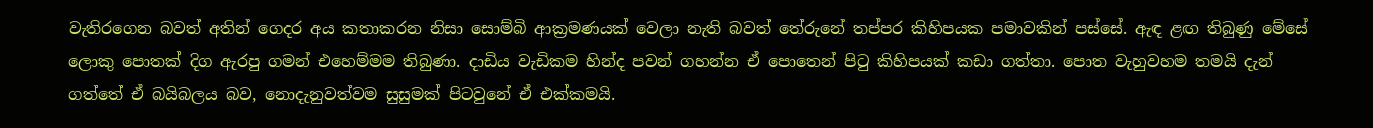වැතිරගෙන බවත් අතින් ගෙදර අය කතාකරන නිසා සොම්බි ආක්‍රමණයක් වෙලා නැති බවත් තේරුනේ තප්පර කිහිපයක පමාවකින් පස්සේ. ඇඳ ළඟ තිබුණු මේසේ ලොකු පොතක් දිග ඇරපු ගමන් එහෙම්මම තිබුණා. දාඩිය වැඩිකම හින්ද පවන් ගහන්න ඒ පොතෙන් පිටු කිහිපයක් කඩා ගත්තා. පොත වැහුවහම තමයි දැන් ගත්තේ ඒ බයිබලය බව, නොදැනුවත්වම සුසුමක් පිටවුනේ ඒ එක්කමයි.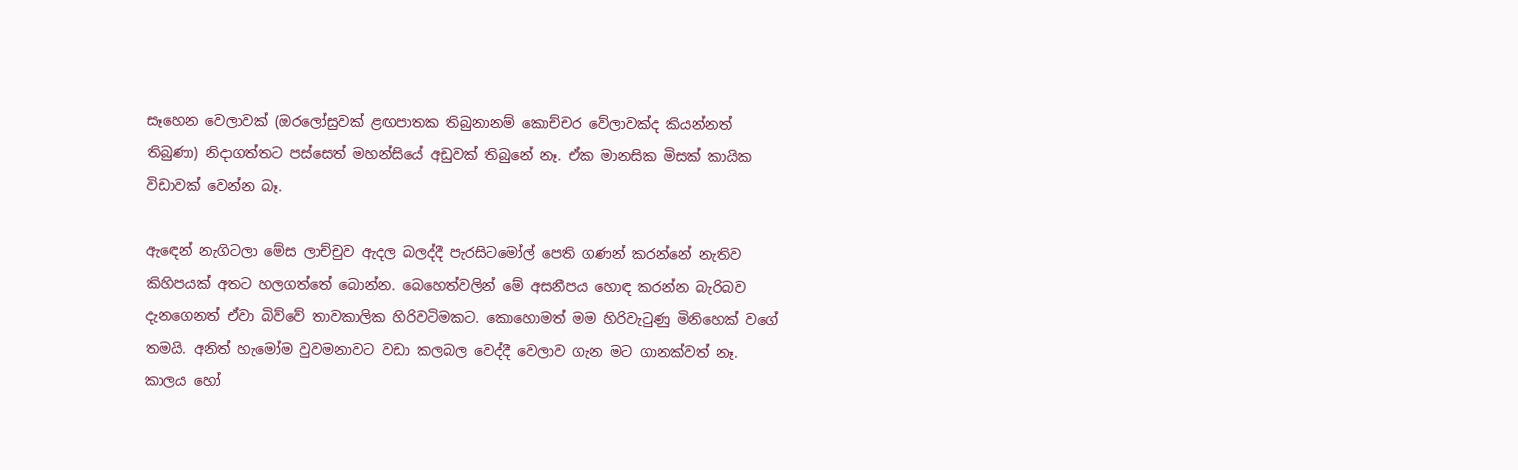සෑහෙන වෙලාවක් (ඔරලෝසුවක් ළඟපාතක තිබුනානම් කොච්චර වේලාවක්ද කියන්නත් තිබුණා) නිදාගත්තට පස්සෙත් මහන්සියේ අඩුවක් තිබුනේ නෑ. ඒක මානසික මිසක් කායික විඩාවක් වෙන්න බෑ.

ඇඳෙන් නැගිටලා මේස ලාච්චුව ඇදල බලද්දී පැරසිටමෝල් පෙති ගණන් කරන්නේ නැතිව කිහිපයක් අතට හලගත්තේ බොන්න. බෙහෙත්වලින් මේ අසනීපය හොඳ කරන්න බැරිබව දැනගෙනත් ඒවා බිව්වේ තාවකාලික හිරිවටිමකට. කොහොමත් මම හිරිවැටුණු මිනිහෙක් වගේ තමයි. අනිත් හැමෝම වුවමනාවට වඩා කලබල වෙද්දී වෙලාව ගැන මට ගානක්වත් නෑ. කාලය හෝ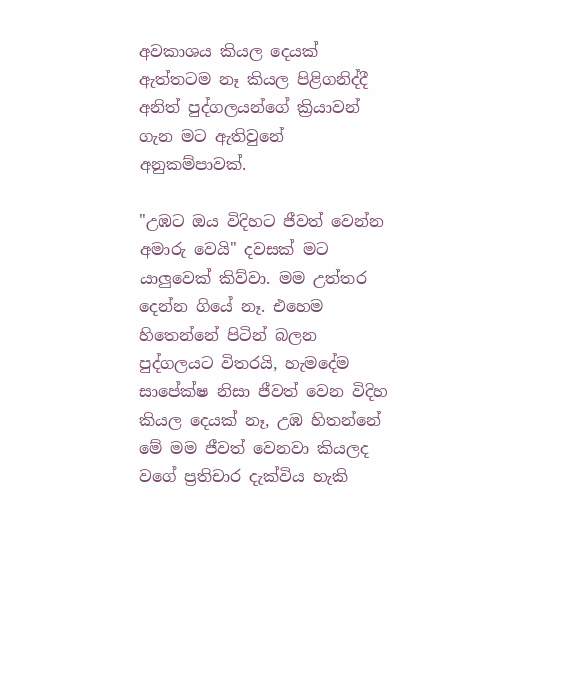අවකාශය කියල දෙයක් ඇත්තටම නෑ කියල පිළිගනිද්දී අනිත් පුද්ගලයන්ගේ ක්‍රියාවන් ගැන මට ඇතිවුනේ අනුකම්පාවක්.

"උඹට ඔය විදිහට ජීවත් වෙන්න අමාරු වෙයි" දවසක් මට යාලුවෙක් කිව්වා. මම උත්තර දෙන්න ගියේ නෑ. එහෙම හිතෙන්නේ පිටින් බලන පුද්ගලයට විතරයි, හැමදේම සාපේක්ෂ නිසා ජීවත් වෙන විදිහ කියල දෙයක් නෑ, උඹ හිතන්නේ මේ මම ජීවත් වෙනවා කියලද වගේ ප්‍රතිචාර දැක්විය හැකි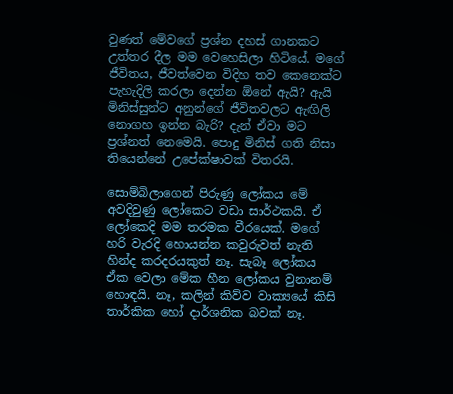වුණත් මේවගේ ප්‍රශ්න දහස් ගානකට උත්තර දීල මම වෙහෙසිලා හිටියේ. මගේ ජීවිතය, ජීවත්වෙන විදිහ තව කෙනෙක්ට පැහැදිලි කරලා දෙන්න ඕනේ ඇයි? ඇයි මිනිස්සුන්ට අනුන්ගේ ජීවිතවලට ඇඟිලි නොගහ ඉන්න බැරි? දැන් ඒවා මට ප්‍රශ්නත් නෙමෙයි. පොදු මිනිස් ගති නිසා තියෙන්නේ උපේක්ෂාවක් විතරයි.

සොම්බිලාගෙන් පිරුණු ලෝකය මේ අවදිවුණු ලෝකෙට වඩා සාර්ථකයි. ඒ ලෝකෙදි මම තරමක වීරයෙක්. මගේ හරි වැරදි හොයන්න කවුරුවත් නැති හින්ද කරදරයකුත් නෑ. සැබෑ ලෝකය ඒක වෙලා මේක හීන ලෝකය වුනානම් හොඳයි. නෑ, කලින් කිව්ව වාක්‍යයේ කිසි තාර්කික හෝ දාර්ශනික බවක් නෑ.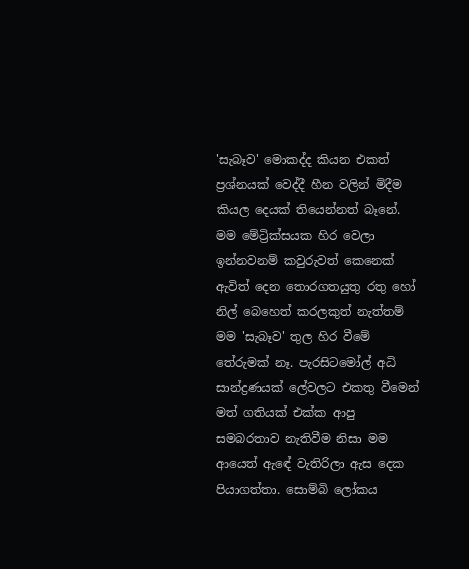'සැබෑව' මොකද්ද කියන එකත් ප්‍රශ්නයක් වෙද්දී හීන වලින් මිදීම කියල දෙයක් තියෙන්නත් බෑනේ. මම මේට්‍රික්සයක හිර වෙලා ඉන්නවනම් කවුරුවත් කෙනෙක් ඇවිත් දෙන තොරගතයුතු රතු හෝ නිල් බෙහෙත් කරලකුත් නැත්තම් මම 'සැබෑව' තුල හිර වීමේ තේරුමක් නෑ. පැරසිටමෝල් අධි සාන්ද්‍රණයක් ලේවලට එකතු වීමෙන් මත් ගතියක් එක්ක ආපු සමබරතාව නැතිවීම නිසා මම ආයෙත් ඇඳේ වැතිරිලා ඇස දෙක පියාගත්තා. සොම්බි ලෝකය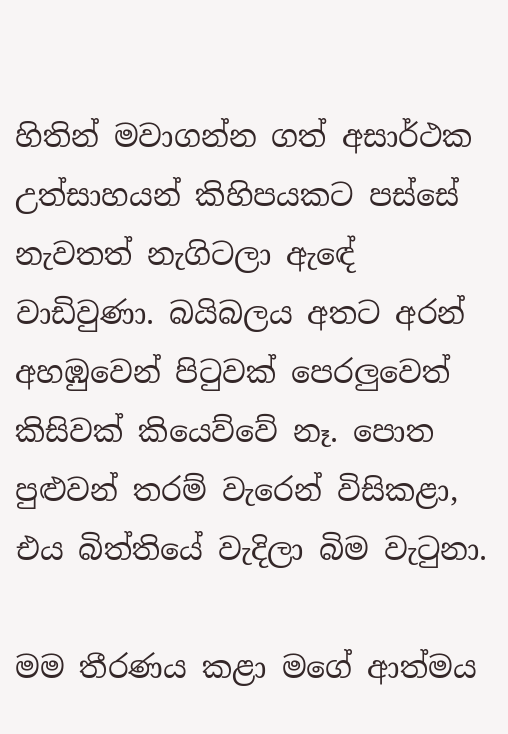හිතින් මවාගන්න ගත් අසාර්ථක උත්සාහයන් කිහිපයකට පස්සේ නැවතත් නැගිටලා ඇඳේ වාඩිවුණා. බයිබලය අතට අරන් අහඹුවෙන් පිටුවක් පෙරලුවෙත් කිසිවක් කියෙව්වේ නෑ. පොත පුළුවන් තරම් වැරෙන් විසිකළා, එය බිත්තියේ වැදිලා බිම වැටුනා.

මම තීරණය කළා මගේ ආත්මය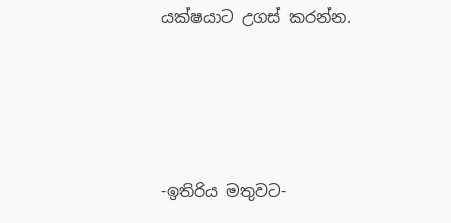යක්ෂයාට උගස් කරන්න.




-ඉතිරිය මතුවට-